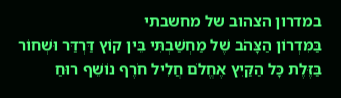במדרון הצהוב של מחשבתי
בַּמִּדְרוֹן הַצָּהֹב שֶׁל מַחְשַׁבְתִּי בֵּין קוֹץ דַּרְדַּר וּשְׁחוֹר בַּזֶּלֶת כָּל הַקַּיִץ אֶחֱלֹם חֲלִיל חֹרֶף נוֹשֵׁף רוּחַ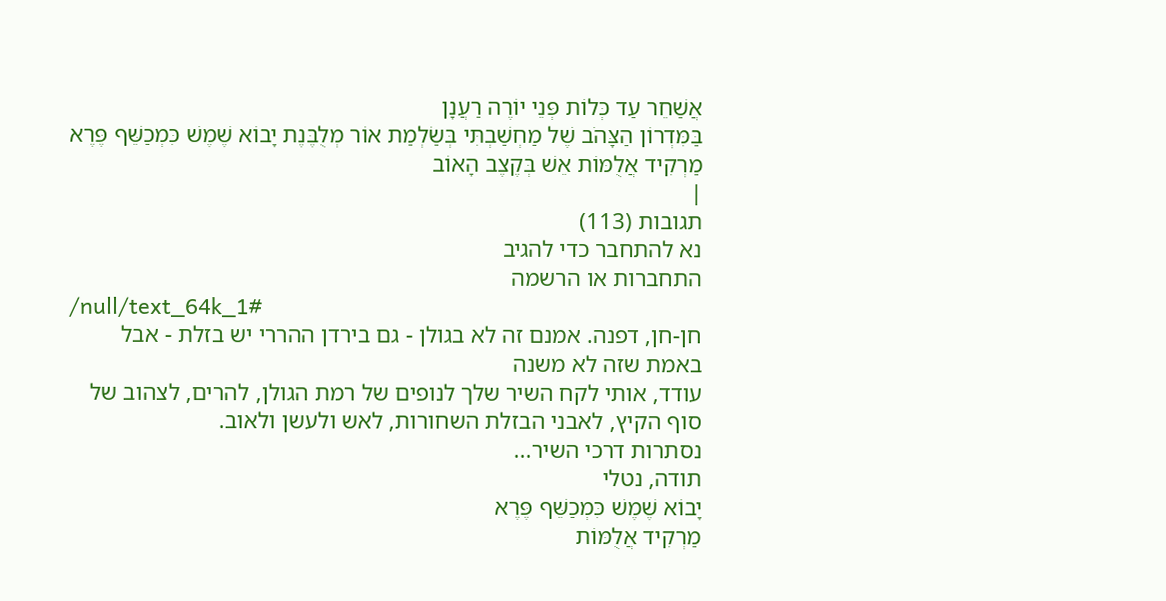אֲשַׁחֵר עַד כְּלוֹת פְּנֵי יוֹרֶה רַעֲנָן
בַּמִּדְרוֹן הַצָּהֹב שֶׁל מַחְשַׁבְתִּי בְּשַׂלְמַת אוֹר מְלֻבֶּנֶת יָבוֹא שֶׁמֶשׁ כִּמְכַשֵּׁף פֶּרֶא מַרְקִיד אֲלֻמּוֹת אֵשׁ בְּקֶצֶב הָאוֹב
|
תגובות (113)
נא להתחבר כדי להגיב
התחברות או הרשמה
/null/text_64k_1#
חן-חן, דפנה. אמנם זה לא בגולן - גם בירדן ההררי יש בזלת - אבל באמת שזה לא משנה
עודד, אותי לקח השיר שלך לנופים של רמת הגולן, להרים, לצהוב של סוף הקיץ, לאבני הבזלת השחורות, לאש ולעשן ולאוב.
נסתרות דרכי השיר...
תודה, נטלי
יָבוֹא שֶׁמֶשׁ כִּמְכַשֵּׁף פֶּרֶא
מַרְקִיד אֲלֻמּוֹת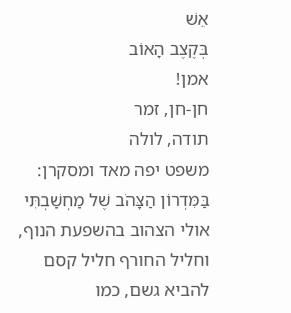אֵשׁ
בְּקֶצֶב הָאוֹב
אמן!
חן-חן, זמר
תודה, לולה
משפט יפה מאד ומסקרן: בַּמִּדְרוֹן הַצָּהֹב שֶׁל מַחְשַׁבְתִּי
אולי הצהוב בהשפעת הנוף, וחליל החורף חליל קסם להביא גשם, כמו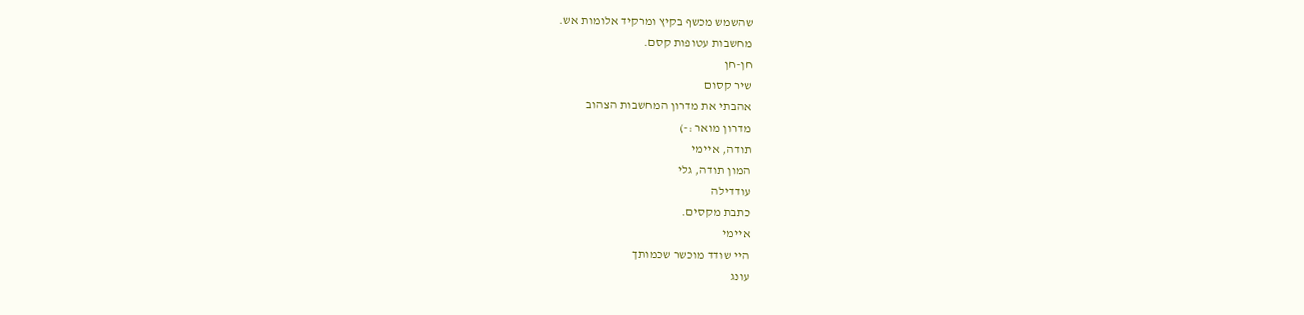שהשמש מכשף בקיץ ומרקיד אלומות אש.
מחשבות עטופות קסם.
חן-חן
שיר קסום
אהבתי את מדרון המחשבות הצהוב
מדרון מואר :-)
תודה, איימי
המון תודה, גלי
עודדילה
כתבת מקסים.
איימי
היי שודד מוכשר שכמותך
עונג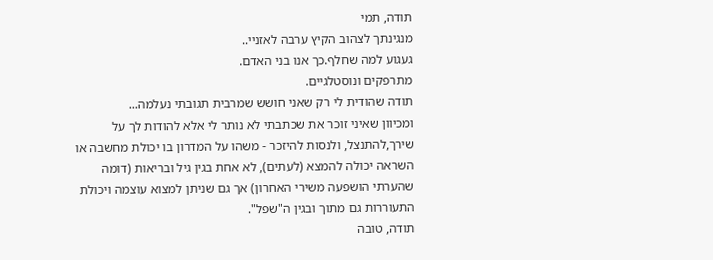תודה, תמי
מנגינתך לצהוב הקיץ ערבה לאזניי..
געגוע למה שחלף.כך אנו בני האדם.
מתרפקים ונוסטלגיים.
תודה שהודית לי רק שאני חושש שמרבית תגובתי נעלמה...
ומכיוון שאיני זוכר את שכתבתי לא נותר לי אלא להודות לך על שירך,להתנצל, ולנסות להיזכר - משהו על המדרון בו יכולת מחשבה או השראה יכולה להמצא (לעתים), לא אחת בגין גיל ובריאות (דומה שהערתי הושפעה משירי האחרון) אך גם שניתן למצוא עוצמה ויכולת התעוררות גם מתוך ובגין ה"שפל".
תודה, טובה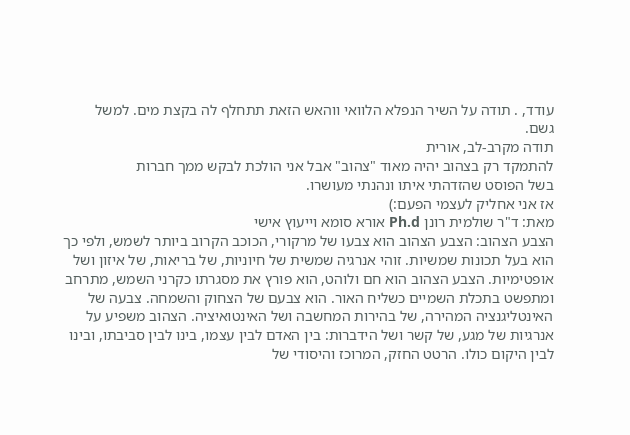עודד, . תודה על השיר הנפלא הלוואי ווהאש הזאת תתחלף לה בקצת מים. למשל
גשם.
תודה מקרב-לב, אורית
להתמקד רק בצהוב יהיה מאוד "צהוב" אבל אני הולכת לבקש ממך חברות
בשל הפוסט שהזדהתי איתו ונהנתי מעושרו.
אז אני אחליק לעצמי הפעם:)
מאת: ד"ר שולמית רונן Ph.d אורא סומא וייעוץ אישי
הצבע הצהוב: הצבע הצהוב הוא צבעו של מרקורי, הכוכב הקרוב ביותר לשמש, ולפי כך הוא בעל תכונות שמשיות. זוהי אנרגיה שמשית של חיוניות, של בריאות, של איזון ושל אופטימיות. הצבע הצהוב הוא חם ולוהט, הוא פורץ את מסגרתו כקרני השמש, מתרחב ומתפשט בתכלת השמיים כשליח האור. הוא צבעם של הצחוק והשמחה. צבעה של האינטליגנציה המהירה, של בהירות המחשבה ושל האינטואיציה. הצהוב משפיע על אנרגיות של מגע, של קשר ושל הידברות: בין האדם לבין עצמו, בינו לבין סביבתו, ובינו לבין היקום כולו. הרטט החזק, המרוכז והיסודי של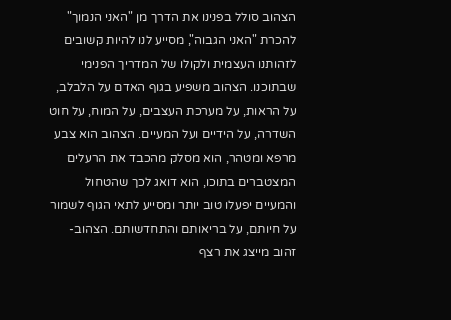הצהוב סולל בפנינו את הדרך מן "האני הנמוך" להכרת "האני הגבוה", מסייע לנו להיות קשובים לזהותנו העצמית ולקולו של המדריך הפנימי שבתוכנו. הצהוב משפיע בגוף האדם על הלבלב, על הראות, על מערכת העצבים, על המוח, על חוט השדרה, על הידיים ועל המעיים. הצהוב הוא צבע מרפא ומטהר, הוא מסלק מהכבד את הרעלים המצטברים בתוכו, הוא דואג לכך שהטחול והמעיים יפעלו טוב יותר ומסייע לתאי הגוף לשמור על חיותם, על בריאותם והתחדשותם. הצהוב-זהוב מייצג את רצף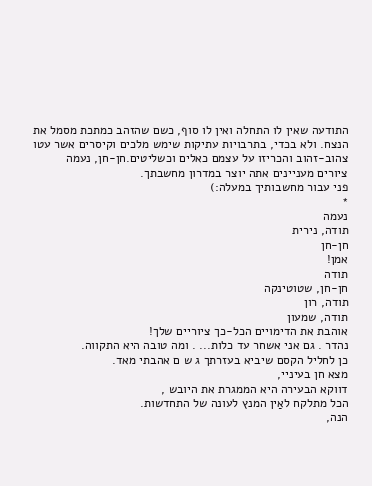התודעה שאין לו התחלה ואין לו סוף, כשם שהזהב כמתכת מסמל את הנצח. ולא בכדי, בתרבויות עתיקות שימש מלכים וקיסרים אשר עטו צהוב-זהוב והכריזו על עצמם כאלים וכשליטים.חן-חן, נעמה
ציורים מעניינים אתה יוצר במדרון מחשבתך.
פני עבור מחשבותיך במעלה:)
*
נעמה
תודה, נירית
חן-חן
אמן!
תודה
חן-חן, שטוטינקה
תודה, רון
תודה, שמעון
אוהבת את הדימויים הכל-כך ציוריים שלך!
נהדר . גם אני אשחר עד כלות... . ומה טובה היא התקווה.
כן לחליל הקסם שיביא בעזרתך ג ש ם אהבתי מאד.
מצא חן בעיניי,
דווקא הבעירה היא הממגרת את היובש ,
הכל מתלקח לאַין המנץ לעונה של התחדשות.
הנה,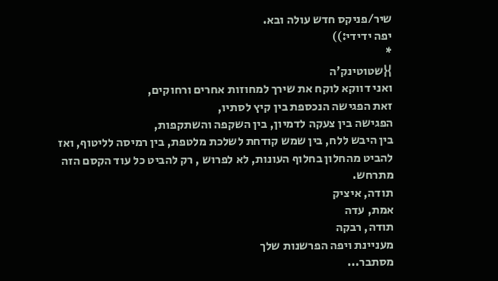שיר/פניקס חדש עולה ובא.
יפה ידידי:))
*
}{שטוטינק'ה
ואני דווקא לוקח את שירך למחוזות אחרים ורחוקים,
זאת הפגישה הנכספת בין קיץ לסתיו,
הפגישה בין צעקה לדמיון, בין השקפה והשתקפות,
בין היבש ללח, בין שמש קודחת לשלכת מלטפת, בין רמיסה לליטוף, ואז להביט מהחלון בחלוף העונות, לא לפרוש , רק להביט כל עוד הקסם הזה מתרחש.
תודה, איציק
אמת, עדה
תודה, רבקה
מעניינת ויפה הפרשנות שלך
מסתבר...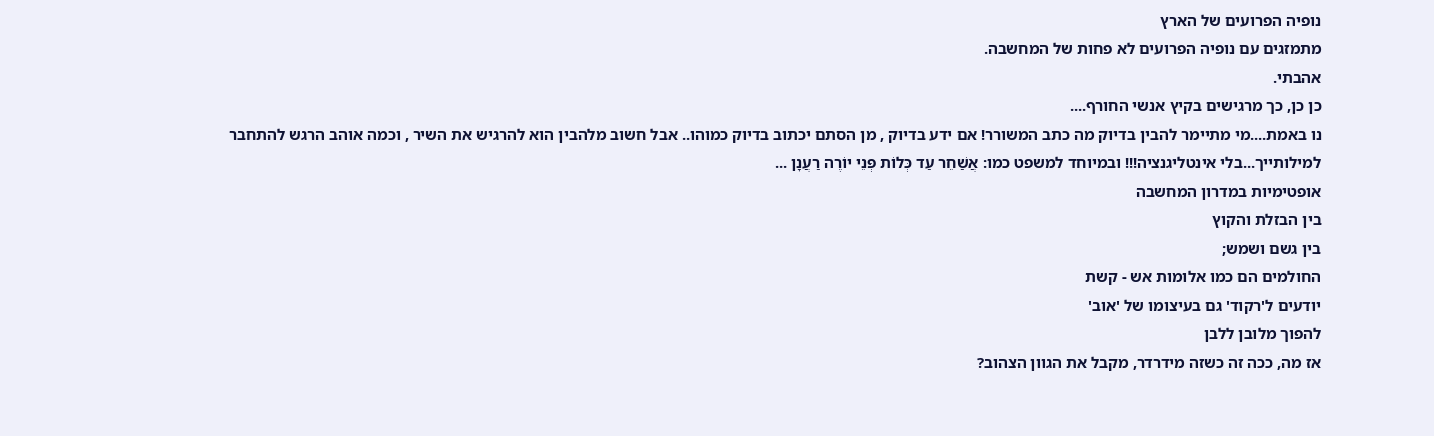נופיה הפרועים של הארץ
מתמזגים עם נופיה הפרועים לא פחות של המחשבה.
אהבתי.
כן כן, כך מרגישים בקיץ אנשי החורף....
נו באמת....מי מתיימר להבין בדיוק מה כתב המשורר! אם ידע בדיוק , מן הסתם יכתוב בדיוק כמוהו.. אבל חשוב מלהבין הוא להרגיש את השיר , וכמה אוהב הרגש להתחבר למילותייך...בלי אינטליגנציה!!! ובמיוחד למשפט כמו: אֲשַׁחֵר עַד כְּלוֹת פְּנֵי יוֹרֶה רַעֲנָן ...
אופטימיות במדרון המחשבה
בין הבזלת והקוץ
בין גשם ושמש;
החולמים הם כמו אלומות אש - קשת
יודעים ל'רקוד' גם בעיצומו של 'אוב'
להפוך מלובן ללבן
אז מה, ככה זה כשזה מידרדר, מקבל את הגוון הצהוב?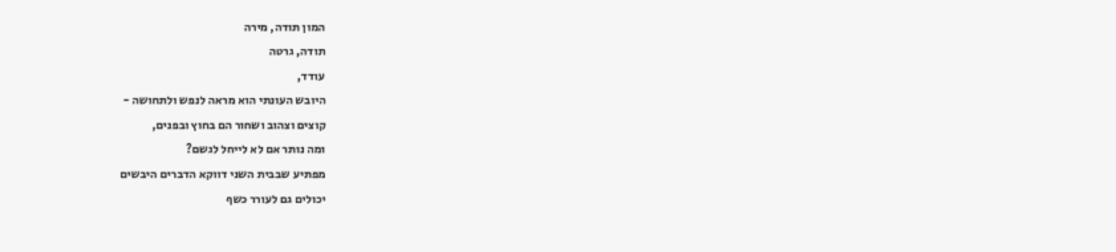המון תודה, מירה
תודה, גרטה
עודד,
היובש העונתי הוא מראה לנפש ולתחושה -
קוצים וצהוב ושחור הם בחוץ ובפנים,
ומה נותר אם לא לייחל לגשם?
מפתיע שבבית השני דווקא הדברים היבשים
יכולים גם לעורר כשף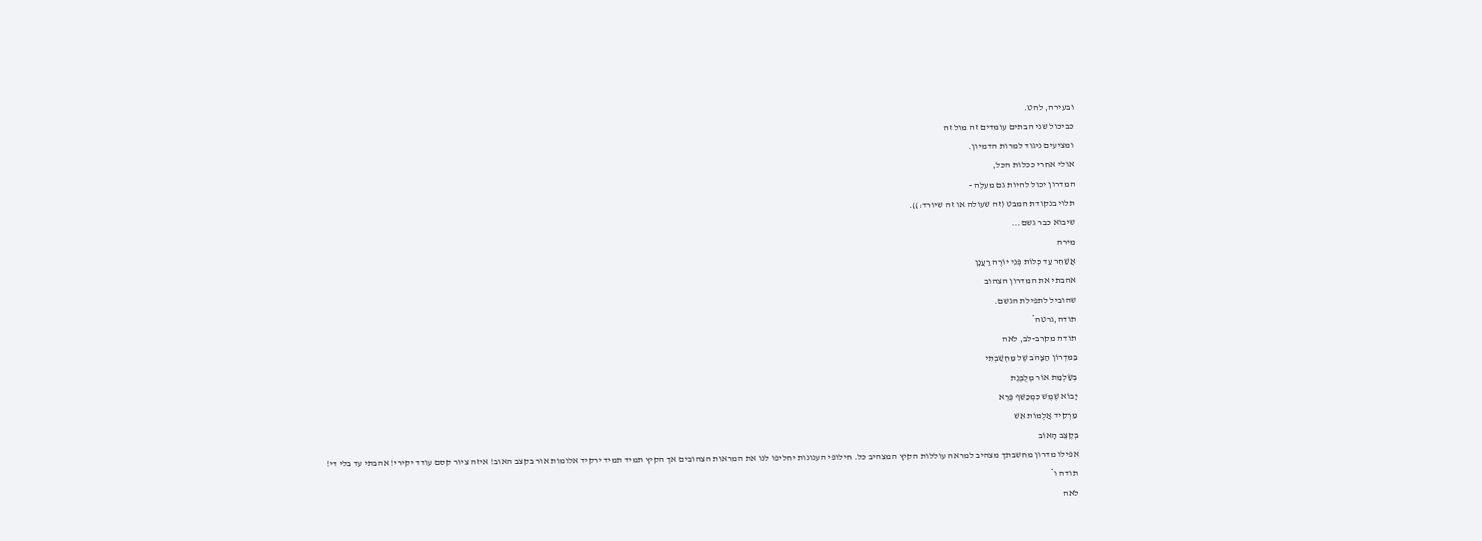ובעירה, להט.
כביכול שני הבתים עומדים זה מול זה
ומציעים ניגוד למרות הדמיון.
אולי אחרי ככלות הכל,
המדרון יכול להיות גם מעלֶה -
תלוי בנקודת המבט (זה שעולה או זה שיורד:)).
שיבוא כבר גשם...
מירה
אֲשַׁחֵר עַד כְּלוֹת פְּנֵי יוֹרֶה רַעֲנָן
אהבתי את המדרון הצהוב
שהוביל לתפילת הגשם.
תודה,גרטה*
תודה מקרב-לב, לאה
בַּמִּדְרוֹן הַצָּהֹב שֶׁל מַחְשַׁבְתִּי
בְּשַׂלְמַת אוֹר מְלֻבֶּנֶת
יָבוֹא שֶׁמֶשׁ כִּמְכַשֵּׁף פֶּרֶא
מַרְקִיד אֲלֻמּוֹת אֵשׁ
בְּקֶצֶב הָאוֹב
אפילו מדרון מחשבתך מצהיב למראה עוללות הקיץ המצהיב כל. חילופי הענונות יחליפו לנו את המראות הצהובים אך הקיץ תמיד תמיד ירקיד אלומות אור בקצב האוב! איזה ציור קסם עודד יקירי! אהבתי עד בלי די!
תודה ו*
לאה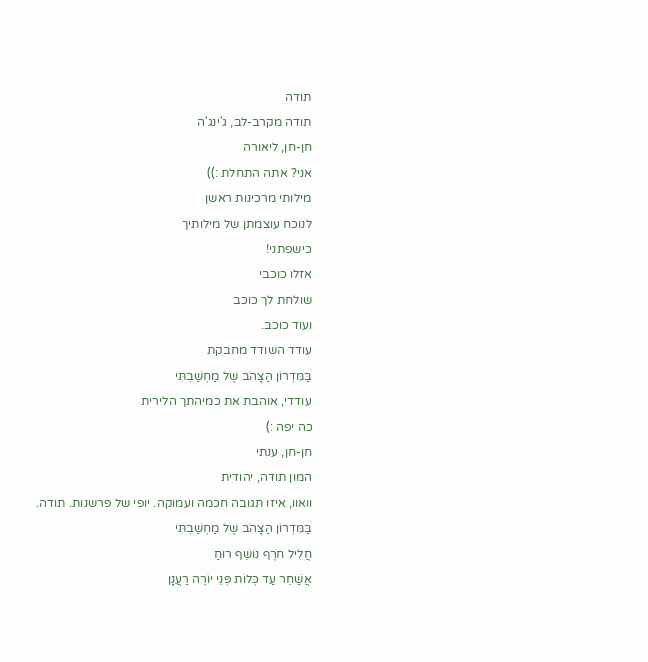תודה
תודה מקרב-לב, ג'ינג'ה
חן-חן, ליאורה
אני? אתה התחלת :))
מילותי מרכינות ראשן
לנוכח עוצמתן של מילותיך
כישפתני!
אזלו כוכבי
שולחת לך כוכב
ועוד כוכב.
עודד השודד מחבקת
בַּמִּדְרוֹן הַצָּהֹב שֶׁל מַחְשַׁבְתִּי
עודדי, אוהבת את כמיהתך הלירית
כה יפה :)
חן-חן, ענתי
המון תודה, יהודית
וואוו, איזו תגובה חכמה ועמוקה. יופי של פרשנות. תודה.
בַּמִּדְרוֹן הַצָּהֹב שֶׁל מַחְשַׁבְתִּי
חֲלִיל חֹרֶף נוֹשֵׁף רוּחַ
אֲשַׁחֵר עַד כְּלוֹת פְּנֵי יוֹרֶה רַעֲנָן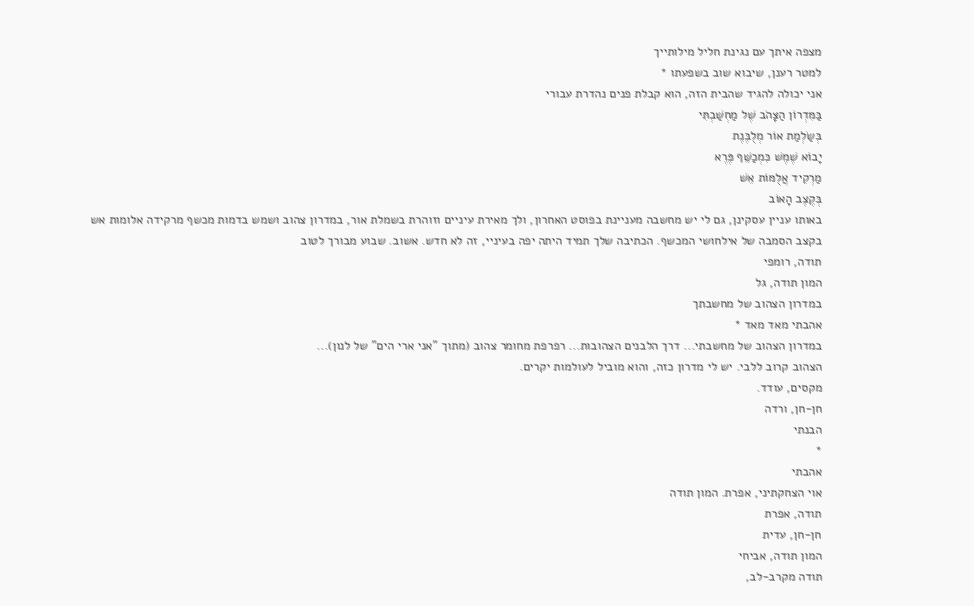מצפה איתך עם נגינת חליל מילותייך
למטר רענן, שיבוא שוב בשפעתו *
אני יכולה להגיד שהבית הזה, הוא קבלת פנים נהדרת עבורי
בַּמִּדְרוֹן הַצָּהֹב שֶׁל מַחְשַׁבְתִּי
בְּשַׂלְמַת אוֹר מְלֻבֶּנֶת
יָבוֹא שֶׁמֶשׁ כִּמְכַשֵּׁף פֶּרֶא
מַרְקִיד אֲלֻמּוֹת אֵשׁ
בְּקֶצֶב הָאוֹב
באותו עניין עסקינן, גם לי יש מחשבה מעניינת בפוסט האחרון, ולך מאירת עיניים וזוהרת בשמלת אור, במדרון צהוב ושמש בדמות מכשף מרקידה אלומות אש בקצב הסמבה של אילחושי המכשף. הכתיבה שלך תמיד היתה יפה בעיניי, זה לא חדש. אשוב. שבוע מבורך לטוב
תודה, רומפי
המון תודה, גל
במדרון הצהוב של מחשבתך
אהבתי מאד מאד *
במדרון הצהוב של מחשבתי... דרך הלבנים הצהובות... רפרפת מחומר צהוב (מתוך "אני ארי הים" של לנון)...
הצהוב קרוב ללבי. יש לי מדרון כזה, והוא מוביל לעולמות יקרים.
מקסים, עודד.
חן-חן, ורדה
הבנתי
*
אהבתי
אוי הצחקתיני, אפרת. המון תודה
תודה, אפרת
חן-חן, עדית
המון תודה, אביחי
תודה מקרב-לב,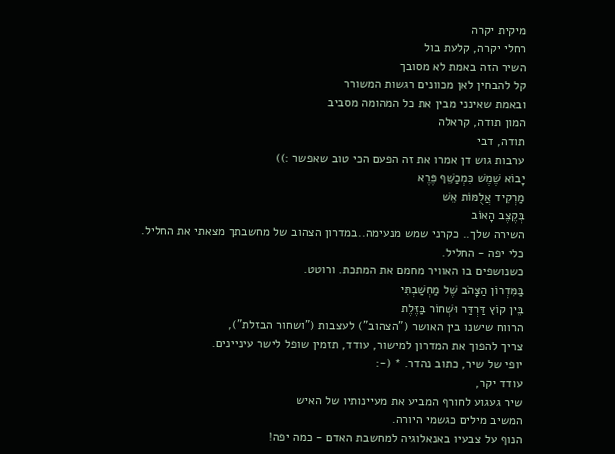מיקית יקרה
רחלי יקרה, קלעת בול
השיר הזה באמת לא מסובך
קל להבחין לאן מכוונים רגשות המשורר
ובאמת שאינני מבין את כל המהומה מסביב
המון תודה, קראלה
תודה, דבי
ערבות גוש דן אמרו את זה הפעם הכי טוב שאפשר :))
יָבוֹא שֶׁמֶשׁ כִּמְכַשֵּׁף פֶּרֶא
מַרְקִיד אֲלֻמּוֹת אֵשׁ
בְּקֶצֶב הָאוֹב
השירה שלך.. כקרני שמש מנעימה..במדרון הצהוב של מחשבתך מצאתי את החליל.
כלי יפה - החליל.
כשנושפים בו האוויר מחמם את המתכת. ורוטט.
בַּמִּדְרוֹן הַצָּהֹב שֶׁל מַחְשַׁבְתִּי
בֵּין קוֹץ דַּרְדַּר וּשְׁחוֹר בַּזֶּלֶת
הרווח שישנו בין האושר ("הצהוב") לעצבות ("ושחור הבזלת"),
צריך להפוך את המדרון למישור, עודד, תזמין שופל לישר עיניינים.
יופי של שיר, כתוב נהדר. * (-:
עודד יקר,
שיר געגוע לחורף המביע את מעיינותיו של האיש
המשיב מילים כגשמי היורה.
הנוף על צבעיו באנאלוגיה למחשבת האדם - כמה יפה!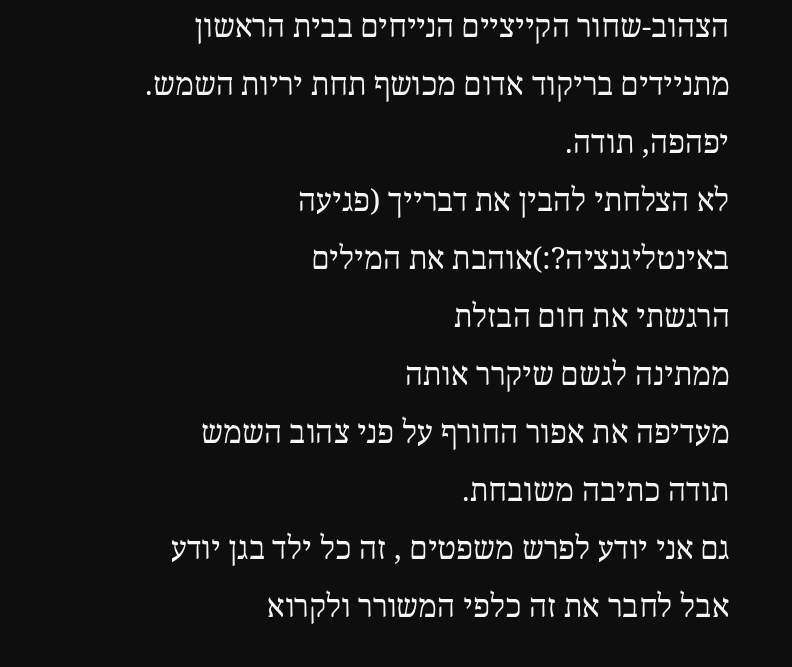הצהוב-שחור הקייציים הנייחים בבית הראשון
מתניידים בריקוד אדום מכושף תחת יריות השמש.
יפהפה, תודה.
לא הצלחתי להבין את דברייך (פגיעה באינטליגנציה?:)אוהבת את המילים
הרגשתי את חום הבזלת
ממתינה לגשם שיקרר אותה
מעדיפה את אפור החורף על פני צהוב השמש
תודה כתיבה משובחת.
גם אני יודע לפרש משפטים , זה כל ילד בגן יודע
אבל לחבר את זה כלפי המשורר ולקרוא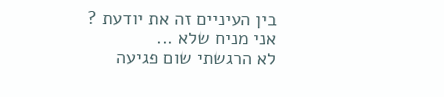בין העיניים זה את יודעת ?
אני מניח שלא ...
לא הרגשתי שום פגיעה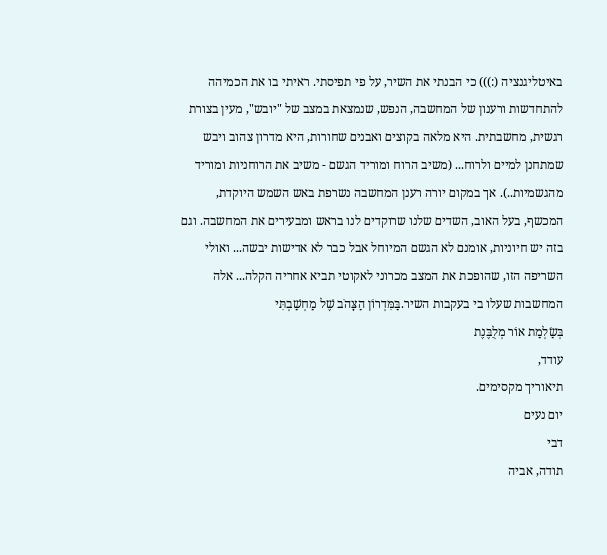באיטליגנציה (:))) כי הבנתי את השיר, על פי תפיסתי. ראיתי בו את הכמיהה להתחדשות ורענון של המחשבה, הנפש, שנמצאת במצב של "יובש", מעין בצורת רגשית, מחשבתית. היא מלאה בקוצים ואבנים שחורות, היא מדרון צהוב ויבש שמתחנן למיים ולרוח... (משיב הרוח ומוריד הגשם - משיב את הרוחניות ומוריד מהגשמיות..). אך במקום יורה רענן המחשבה נשרפת באש השמש היוקדת, המכשף, בעל האוב, השדים שלנו שרוקדים לנו בראש ומבעירים את המחשבה. וגם בזה יש חיוניות, אומנם לא הגשם המיוחל אבל כבר לא אדישות יבשה... ואולי השריפה הזו, שהופכת את המצב מכרוני לאקוטי תביא אחריה הקלה... אלה המחשבות שעלו בי בעקבות השיר.בַּמִּדְרוֹן הַצָּהֹב שֶׁל מַחְשַׁבְתִּי
בְּשַׂלְמַת אוֹר מְלֻבֶּנֶת
עודד,
תיאוריך מקסימים.
יום נעים
דבי
תודה, אביה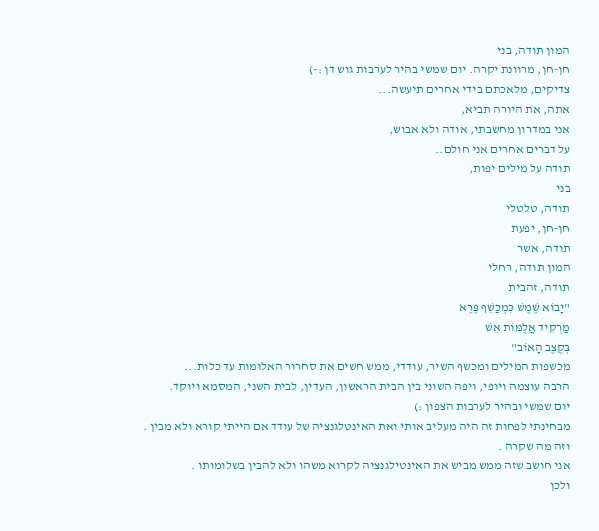המון תודה, בני
חן-חן, מרוונת יקרה. יום שמשי בהיר לערבות גוש דן :-)
צדיקים, מלאכתם בידי אחרים תיעשה...
אתה, את היורה תביא,
אני במדרון מחשבתי, אודה ולא אבוש,
על דברים אחרים אני חולם..
תודה על מילים יפות,
בני
תודה, טלטלי
חן-חן, יפעת
תודה, אשר
המון תודה, רחלי
תודה, זהבית
"יָבוֹא שֶׁמֶשׁ כִּמְכַשֵּׁף פֶּרֶא
מַרְקִיד אֲלֻמּוֹת אֵשׁ
בְּקֶצֶב הָאוֹב"
מכשפות המילים ומכשף השיר, עודדי, ממש חשים את סחרור האלומות עד כלות...
הרבה עוצמה ויופי, ויפה השוני בין הבית הראשון, העדין, לבית השני, המסמא ויוקד.
יום שמשי ובהיר לערבות הצפון :)
מבחינתי לפחות זה היה מעליב אותי ואת האינטלגנציה של עודד אם הייתי קורא ולא מבין .
וזה מה שקרה .
אני חושב שזה ממש מביש את האינטילגנציה לקרוא משהו ולא להבין בשלומותו .
ולכן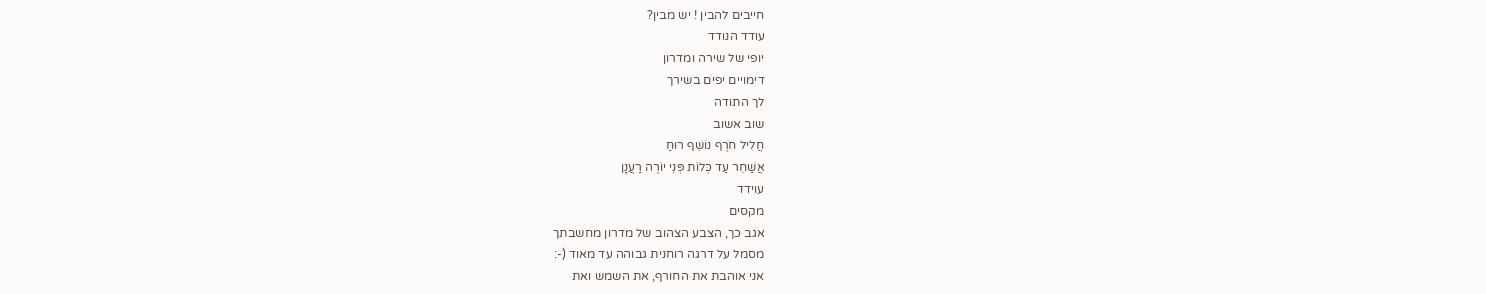חייבים להבין ! יש מבין?
עודד הנודד
יופי של שירה ומדרון
דימויים יפים בשירך
לך התודה
שוב אשוב
חֲלִיל חֹרֶף נוֹשֵׁף רוּחַ
אֲשַׁחֵר עַד כְּלוֹת פְּנֵי יוֹרֶה רַעֲנָן
עוידד
מקסים
אגב כך, הצבע הצהוב של מדרון מחשבתך
מסמל על דרגה רוחנית גבוהה עד מאוד (-:
אני אוהבת את החורף, את השמש ואת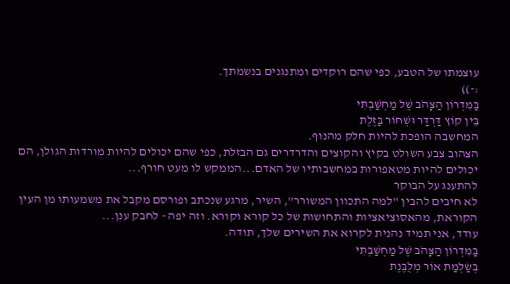עוצמתו של הטבע, כפי שהם רוקדים ומתנגנים בנשמתך.
:-))
בַּמִּדְרוֹן הַצָּהֹב שֶׁל מַחְשַׁבְתִּי
בֵּין קוֹץ דַּרְדַּר וּשְׁחוֹר בַּזֶּלֶת
המחשבה הופכת להיות חלק מהנוף.
הצהוב צבע השולט בקיץ והקוצים והדרדרים גם הבזלת, כפי שהם יכולים להיות מורדות הגולן, הם יכולים להיות מטאפורות במחשבותיו של האדם...הממקש לו מעט חורף...
להתענג על הבוקר
לא חיבים להבין "למה התכוון המשורר", השיר, מרגע שנכתב ופורסם מקבל את משמעותו מן העין הקוראת, מהאסוציאציות והתחושות של כל קורא וקורא. וזה יפה - לחבק ענן...
עודד, אני תמיד נהנית לקרוא את השירים שלך, תודה.
בַּמִּדְרוֹן הַצָּהֹב שֶׁל מַחְשַׁבְתִּי
בְּשַׂלְמַת אוֹר מְלֻבֶּנֶת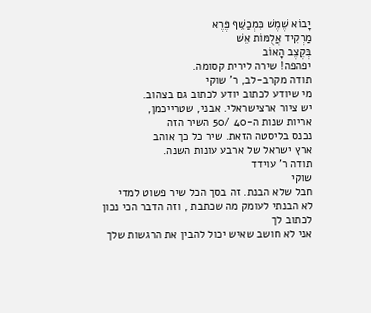יָבוֹא שֶׁמֶשׁ כִּמְכַשֵּׁף פֶּרֶא
מַרְקִיד אֲלֻמּוֹת אֵשׁ
בְּקֶצֶב הָאוֹב
יפהפה! שירה לירית קסומה.
תודה מקרב-לב, ר' שוקי
מי שיודע לכתוב יודע לכתוב גם בצהוב.
יש ציור ארצישראלי. אבני, שטרייכמן,
אריות שנות ה-40 /50 השיר הזה
נכנס בליסטה הזאת. שיר כל כך אוהב
ארץ ישראל של ארבע עונות השנה.
תודה ר' עוידד
שוקי
חבל שלא הבנת. זה בסך הכל שיר פשוט למדי
לא הבנתי לעומק מה שכתבת , וזה הדבר הכי נכון לכתוב לך
אני לא חושב שאיש יכול להבין את הרגשות שלך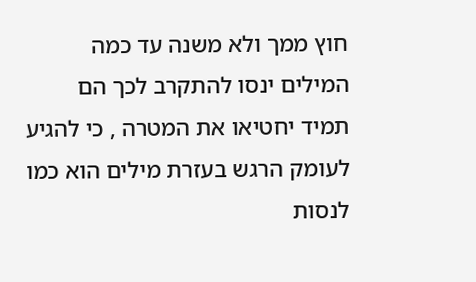חוץ ממך ולא משנה עד כמה המילים ינסו להתקרב לכך הם תמיד יחטיאו את המטרה , כי להגיע לעומק הרגש בעזרת מילים הוא כמו לנסות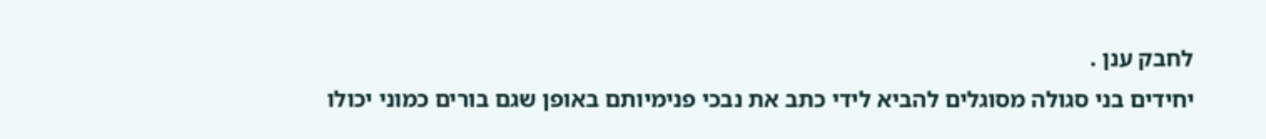לחבק ענן .
יחידים בני סגולה מסוגלים להביא לידי כתב את נבכי פנימיותם באופן שגם בורים כמוני יכולו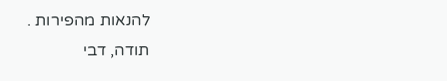להנאות מהפירות .
תודה, דבי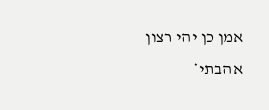אמן כן יהי רצון
אהבתי*